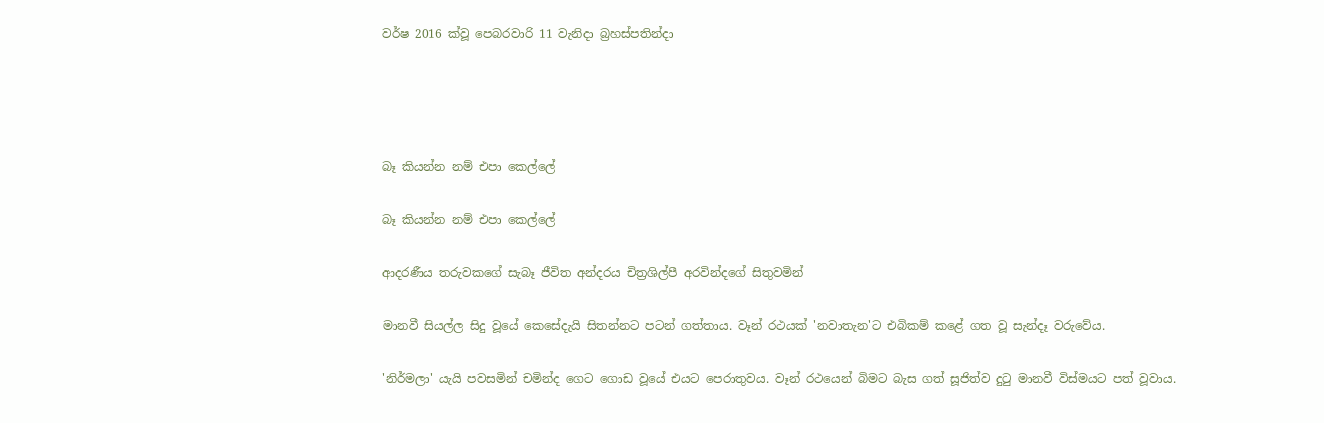වර්ෂ 2016 ක්වූ පෙබරවාරි 11 වැනිදා බ්‍රහස්පතින්දා




බෑ කියන්න නම් එපා කෙල්ලේ

බෑ කියන්න නම් එපා කෙල්ලේ

ආදරණීය තරුවකගේ සැබෑ ජීවිත අන්දරය චිත්‍රශිල්පී අරවින්දගේ සිතුවමින්

මානවී සියල්ල සිදු වූයේ කෙසේදැයි සිතන්නට පටන් ගත්තාය. වෑන් රථයක් 'නවාතැන'ට එබිකම් කළේ ගත වූ සැන්දෑ වරුවේය.

'නිර්මලා' යැයි පවසමින් චමින්ද ගෙට ගොඩ වූයේ එයට පෙරාතුවය. වෑන් රථයෙන් බිමට බැස ගත් සූජිත්ව දුටු මානවී විස්මයට පත් වූවාය.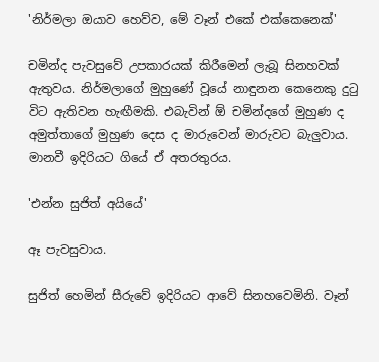'නිර්මලා ඔයාව හෙව්ව, මේ වෑන් එකේ එක්කෙනෙක්'

චමින්ද පැවසුවේ උපකාරයක් කිරීමෙන් ලැබූ සිනහවක් ඇතුවය. නිර්මලාගේ මුහුණේ වූයේ නාඳුනන කෙනෙකු දුටු විට ඇතිවන හැඟීමකි. එබැවින් ඕ චමින්දගේ මුහුණ ද අමුත්තාගේ මුහුණ දෙස ද මාරුවෙන් මාරුවට බැලුවාය. මානවී ඉදිරියට ගියේ ඒ අතරතුරය.

'එන්න සුජිත් අයියේ'

ඈ පැවසුවාය.

සුජිත් හෙමින් සීරුවේ ඉදිරියට ආවේ සිනහවෙමිනි. වෑන්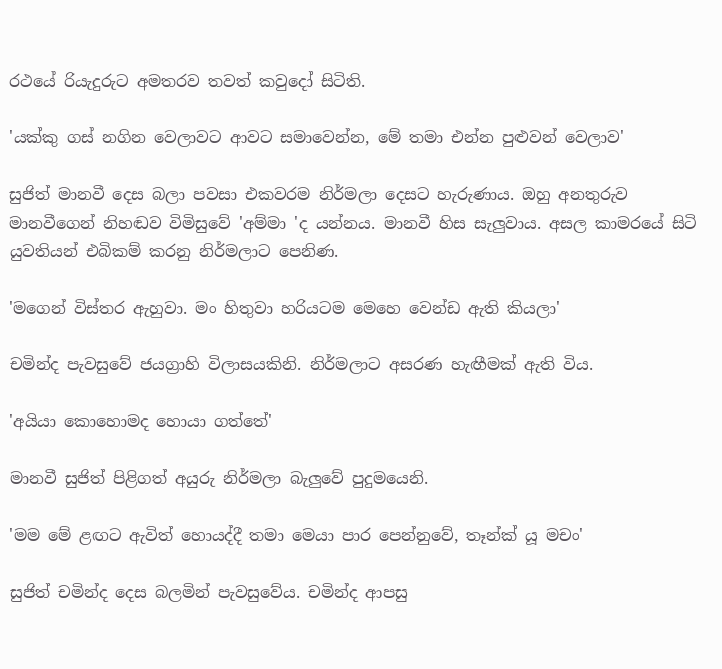රථයේ රියැදුරුට අමතරව තවත් කවුදෝ සිටිති.

'යක්කු ගස් නගින වෙලාවට ආවට සමාවෙන්න, මේ තමා එන්න පුළුවන් වෙලාව'

සුජිත් මානවී දෙස බලා පවසා එකවරම නිර්මලා දෙසට හැරුණාය. ඔහු අනතුරුව මානවීගෙන් නිහඬව විමිසුවේ 'අම්මා 'ද යන්නය. මානවී හිස සැලුවාය. අසල කාමරයේ සිටි යුවතියන් එබිකම් කරනු නිර්මලාට පෙනිණ.

'මගෙන් විස්තර ඇහුවා. මං හිතුවා හරියටම මෙහෙ වෙන්ඩ ඇති කියලා'

චමින්ද පැවසුවේ ජයග්‍රාහි විලාසයකිනි. නිර්මලාට අසරණ හැඟීමක් ඇති විය.

'අයියා කොහොමද හොයා ගත්තේ'

මානවී සුජිත් පිළිගත් අයුරු නිර්මලා බැලුවේ පුදුමයෙනි.

'මම මේ ළඟට ඇවිත් හොයද්දී තමා මෙයා පාර පෙන්නුවේ, තෑන්ක් යූ මචං'

සුජිත් චමින්ද දෙස බලමින් පැවසුවේය. චමින්ද ආපසු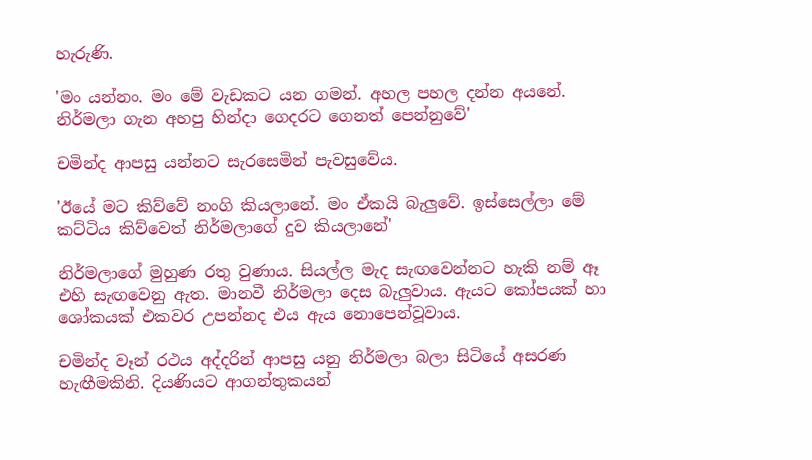හැරුණි.

'මං යන්නං. මං මේ වැඩකට යන ගමන්. අහල පහල දන්න අයනේ. නිර්මලා ගැන අහපු හින්දා ගෙදරට ගෙනත් පෙන්නුවේ'

චමින්ද ආපසු යන්නට සැරසෙමින් පැවසුවේය.

'ඊයේ මට කිව්වේ නංගි කියලානේ. මං ඒකයි බැලුවේ. ඉස්සෙල්ලා මේ කට්ටිය කිව්වෙත් නිර්මලාගේ දුව කියලානේ'

නිර්මලාගේ මුහුණ රතු වුණාය. සියල්ල මැද සැඟවෙන්නට හැකි නම් ඈ එහි සැඟවෙනු ඇත. මානවී නිර්මලා දෙස බැලුවාය. ඇයට කෝපයක් හා ශෝකයක් එකවර උපන්නද එය ඇය නොපෙන්වූවාය.

චමින්ද වෑන් රථය අද්දරින් ආපසු යනු නිර්මලා බලා සිටියේ අසරණ හැඟීමකිනි. දියණියට ආගන්තුකයන්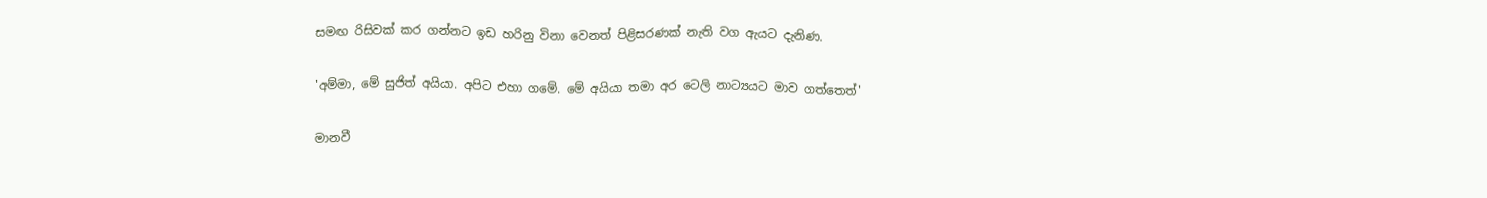සමඟ රිසිවක් කර ගන්නට ඉඩ හරිනු විනා වෙනත් පිළිසරණක් නැති වග ඇයට දැනිණ.

'අම්මා, මේ සුජිත් අයියා. අපිට එහා ගමේ. මේ අයියා තමා අර ටෙලි නාට්‍යයට මාව ගත්තෙත්'

මානවී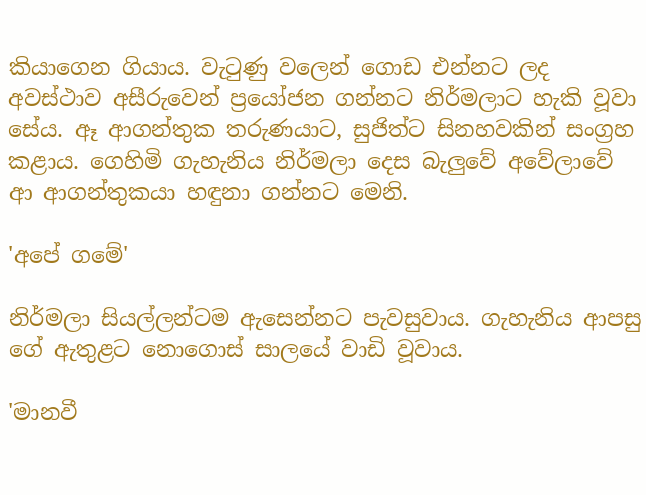කියාගෙන ගියාය. වැටුණු වලෙන් ගොඩ එන්නට ලද අවස්ථාව අසීරුවෙන් ප්‍රයෝජන ගන්නට නිර්මලාට හැකි වූවා සේය. ඈ ආගන්තුක තරුණයාට, සුජිත්ට සිනහවකින් සංග්‍රහ කළාය. ගෙහිමි ගැහැනිය නිර්මලා දෙස බැලුවේ අවේලාවේ ආ ආගන්තුකයා හඳුනා ගන්නට මෙනි.

'අපේ ගමේ'

නිර්මලා සියල්ලන්ටම ඇසෙන්නට පැවසුවාය. ගැහැනිය ආපසු ගේ ඇතුළට නොගොස් සාලයේ වාඩි වූවාය.

'මානවී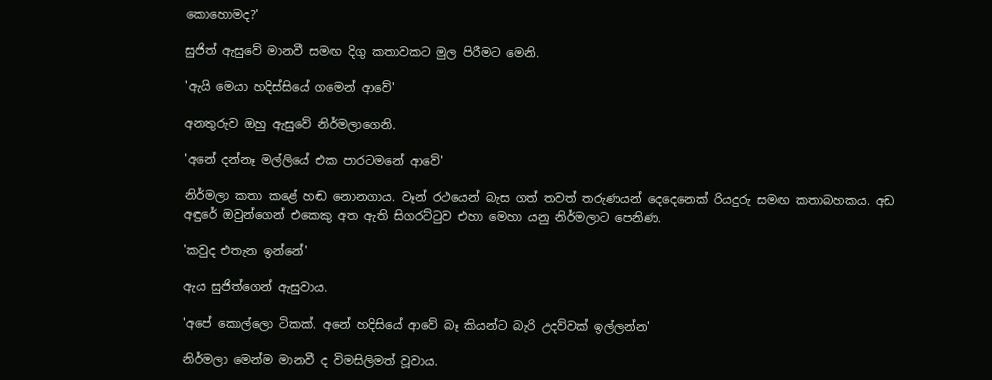කොහොමද?'

සුජිත් ඇසුවේ මානවී සමඟ දිගු කතාවකට මුල පිරීමට මෙනි.

'ඇයි මෙයා හදිස්සියේ ගමෙන් ආවේ'

අනතුරුව ඔහු ඇසුවේ නිර්මලාගෙනි.

'අනේ දන්නෑ මල්ලියේ එක පාරටමනේ ආවේ'

නිර්මලා කතා කළේ හඬ නොනගාය. වෑන් රථයෙන් බැස ගත් තවත් තරුණයන් දෙදෙනෙක් රියදුරු සමඟ කතාබහකය. අඩ අඳුරේ ඔවුන්ගෙන් එකෙකු අත ඇති සිගරට්ටුව එහා මෙහා යනු නිර්මලාට පෙනිණ.

'කවුද එතැන ඉන්නේ'

ඇය සුජිත්ගෙන් ඇසුවාය.

'අපේ කොල්ලො ටිකක්. අනේ හදිසියේ ආවේ බෑ කියන්ට බැරි උදව්වක් ඉල්ලන්න'

නිර්මලා මෙන්ම මානවී ද විමසිලිමත් වූවාය.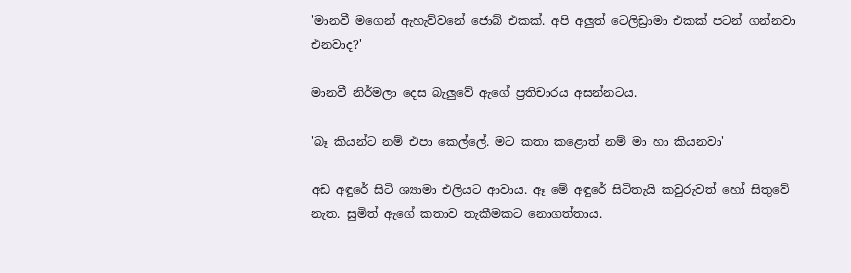'මානවී මගෙන් ඇහැව්වනේ ජොබ් එකක්. අපි අලුත් ටෙලිඩ්‍රාමා එකක් පටන් ගන්නවා එනවාද?'

මානවී නිර්මලා දෙස බැලුවේ ඇගේ ප්‍රතිචාරය අසන්නටය.

'බෑ කියන්ට නම් එපා කෙල්ලේ. මට කතා කළොත් නම් මා හා කියනවා'

අඩ අඳුරේ සිටි ශ්‍යාමා එලියට ආවාය. ඈ මේ අඳුරේ සිටිතැයි කවුරුවත් හෝ සිතුවේ නැත. සුමිත් ඇගේ කතාව තැකීමකට නොගත්තාය.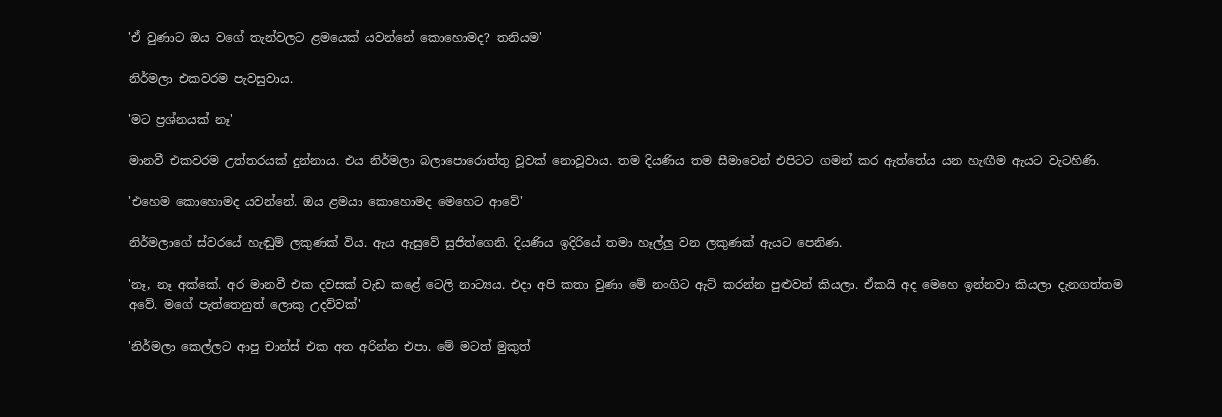'ඒ වුණාට ඔය වගේ තැන්වලට ළමයෙක් යවන්නේ කොහොමද? තනියම'

නිර්මලා එකවරම පැවසුවාය.

'මට ප්‍රශ්නයක් නෑ'

මානවී එකවරම උත්තරයක් දුන්නාය. එය නිර්මලා බලාපොරොත්තු වූවක් නොවූවාය. තම දියණිය තම සීමාවෙන් එපිටට ගමන් කර ඇත්තේය යන හැඟීම ඇයට වැටහිණි.

'එහෙම කොහොමද යවන්නේ. ඔය ළමයා කොහොමද මෙහෙට ආවේ'

නිර්මලාගේ ස්වරයේ හැඬුම් ලකුණක් විය. ඇය ඇසුවේ සුජිත්ගෙනි. දියණිය ඉදිරියේ තමා හෑල්ලු වන ලකුණක් ඇයට පෙනිණ.

'නෑ, නෑ අක්කේ. අර මානවී එක දවසක් වැඩ කළේ ටෙලි නාට්‍යය. එදා අපි කතා වුණා මේ නංගිට ඇට් කරන්න පුළුවන් කියලා. ඒකයි අද මෙහෙ ඉන්නවා කියලා දැනගත්තම අවේ. මගේ පැත්තෙනුත් ලොකු උදව්වක්'

'නිර්මලා කෙල්ලට ආපු චාන්ස් එක අත අරින්න එපා. මේ මටත් මුකුත්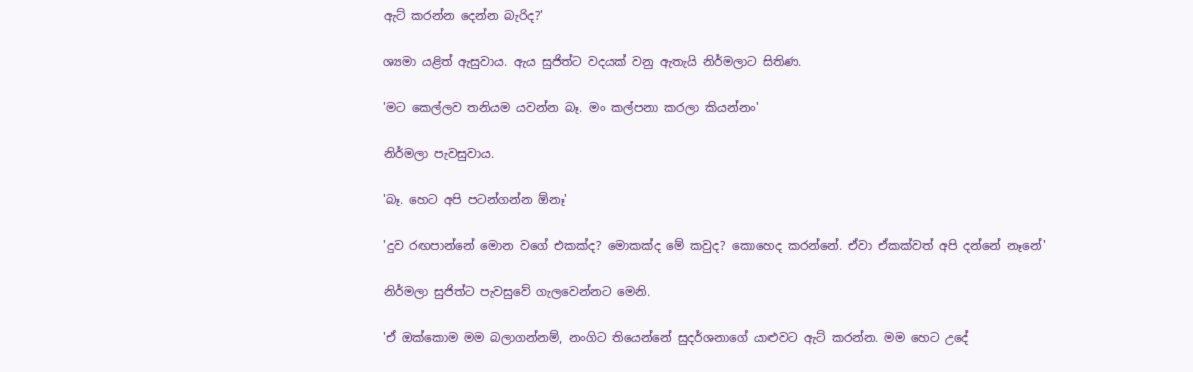ඇට් කරන්න දෙන්න බැරිද?'

ශ්‍යමා යළිත් ඇසුවාය. ඇය සුජිත්ට වදයක් වනු ඇතැයි නිර්මලාට සිතිණ.

'මට කෙල්ලව තනියම යවන්න බෑ. මං කල්පනා කරලා කියන්නං'

නිර්මලා පැවසුවාය.

'බෑ. හෙට අපි පටන්ගන්න ඕනෑ'

'දුව රඟපාන්නේ මොන වගේ එකක්ද? මොකක්ද මේ කවුද? කොහෙද කරන්නේ. ඒවා ඒකක්වත් අපි දන්නේ නෑනේ'

නිර්මලා සුජිත්ට පැවසුවේ ගැලවෙන්නට මෙනි.

'ඒ ඔක්කොම මම බලාගන්නම්, නංගිට තියෙන්නේ සුදර්ශනාගේ යාළුවට ඇට් කරන්න. මම හෙට උදේ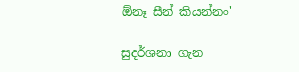ඕනෑ සීන් කියන්නං'

සුදර්ශනා ගැන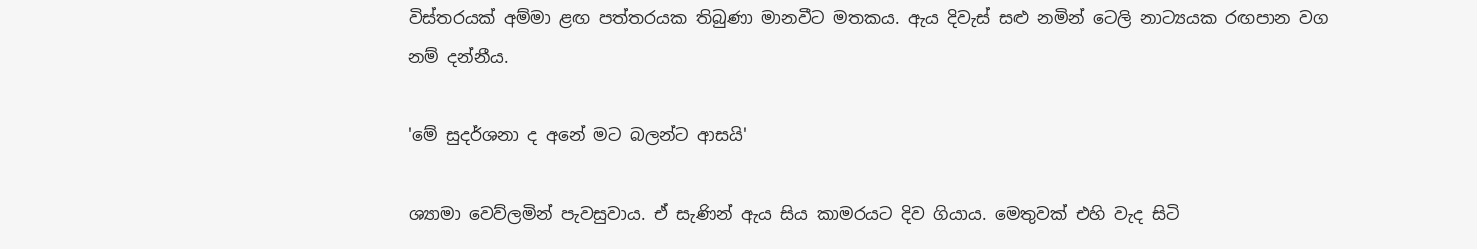විස්තරයක් අම්මා ළඟ පත්තරයක තිබුණා මානවීට මතකය. ඇය දිවැස් සළු නමින් ටෙලි නාට්‍යයක රඟපාන වග නම් දන්නීය.

'මේ සුදර්ශනා ද අනේ මට බලන්ට ආසයි'

ශ්‍යාමා වෙව්ලමින් පැවසුවාය. ඒ සැණින් ඇය සිය කාමරයට දිව ගියාය. මෙතුවක් එහි වැද සිටි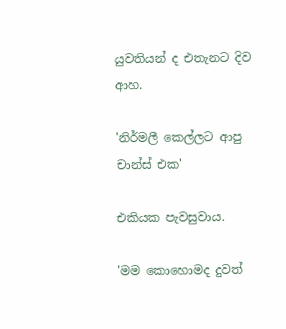යුවතියන් ද එතැනට දිව ආහ.

'නිර්මලී කෙල්ලට ආපු චාන්ස් එක'

එකියක පැවසුවාය.

'මම කොහොමද දුවත්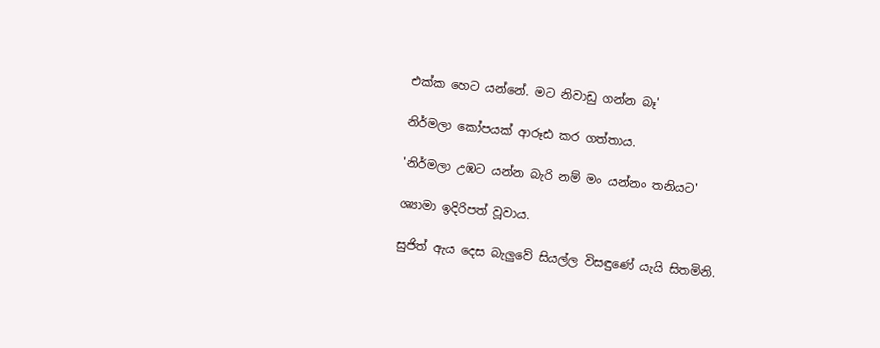එක්ක හෙට යන්නේ. මට නිවාඩු ගන්න බෑ'

නිර්මලා කෝපයක් ආරූඪ කර ගත්තාය.

'නිර්මලා උඹට යන්න බැරි නම් මං යන්නං තනියට'

ශ්‍යාමා ඉදිරිපත් වූවාය.

සුජිත් ඇය දෙස බැලුවේ සියල්ල විසඳුණේ යැයි සිතමිනි.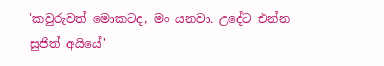'කවුරුවත් මොකටද, මං යනවා. උදේට එන්න සුජිත් අයියේ'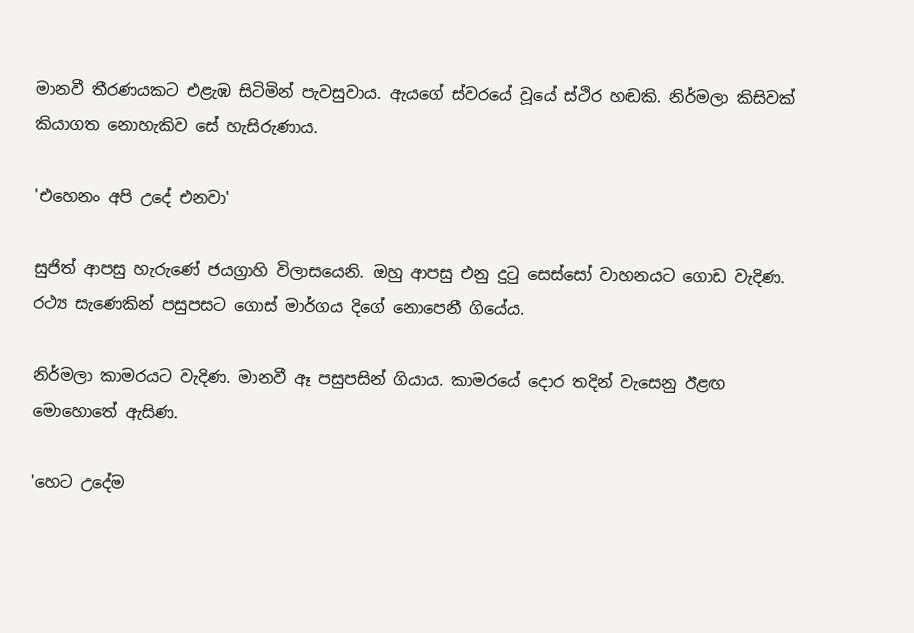මානවී තීරණයකට එළැඹ සිටිමින් පැවසුවාය. ඇයගේ ස්වරයේ වූයේ ස්ථිර හඬකි. නිර්මලා කිසිවක් කියාගත නොහැකිව සේ හැසිරුණාය.

'එහෙනං අපි උදේ එනවා'

සුජිත් ආපසු හැරුණේ ජයග්‍රාහි විලාසයෙනි. ඔහු ආපසු එනු දුටු සෙස්සෝ වාහනයට ගොඩ වැදිණ. රථ්‍ය සැණෙකින් පසුපසට ගොස් මාර්ගය දිගේ නොපෙනී ගියේය.

නිර්මලා කාමරයට වැදිණ. මානවී ඈ පසුපසින් ගියාය. කාමරයේ දොර තදින් වැසෙනු ඊළඟ මොහොතේ ඇසිණ.

'හෙට උදේම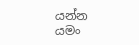යන්න යමං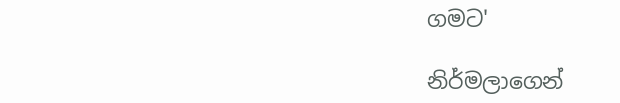ගමට'

නිර්මලාගෙන්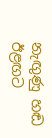නැඟුණු හඬ ඊළඟට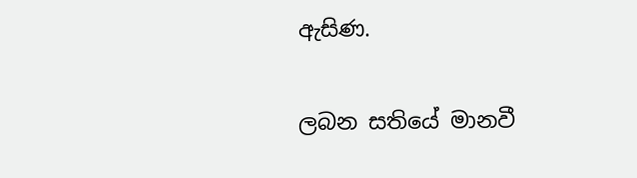ඇසිණ.

ලබන සතියේ මානවී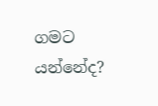ගමට යන්නේද?